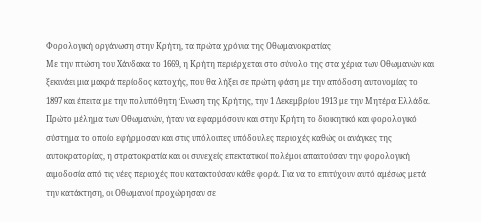Φορολογική οργάνωση στην Κρήτη, τα πρώτα χρόνια της Οθωμανοκρατίας
Με την πτώση του Χάνδακα το 1669, η Κρήτη περιέρχεται στο σύνολο της στα χέρια των Οθωμανών και ξεκινάει μια μακρά περίοδος κατοχής, που θα λήξει σε πρώτη φάση με την απόδοση αυτονομίας το 1897 και έπειτα με την πολυπόθητη Ένωση της Κρήτης, την 1 Δεκεμβρίου 1913 με την Μητέρα Ελλάδα.
Πρώτο μέλημα των Οθωμανών, ήταν να εφαρμόσουν και στην Κρήτη το διοικητικό και φορολογικό σύστημα το οποίο εφήρμοσαν και στις υπόλοιπες υπόδουλες περιοχές καθώς οι ανάγκες της αυτοκρατορίας, η στρατοκρατία και οι συνεχείς επεκτατικοί πολέμοι απαιτούσαν την φορολογική αιμοδοσία από τις νέες περιοχές που κατακτούσαν κάθε φορά. Για να το επιτύχουν αυτό αμέσως μετά την κατάκτηση, οι Οθωμανοί προχώρησαν σε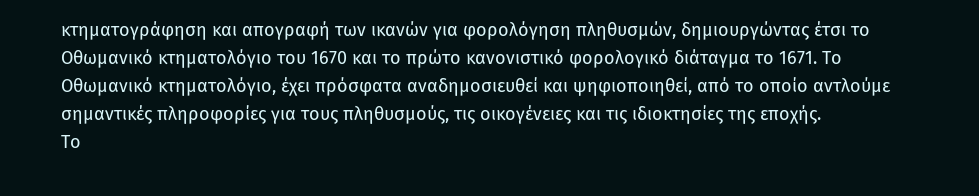κτηματογράφηση και απογραφή των ικανών για φορολόγηση πληθυσμών, δημιουργώντας έτσι το Οθωμανικό κτηματολόγιο του 1670 και το πρώτο κανονιστικό φορολογικό διάταγμα το 1671. Το Οθωμανικό κτηματολόγιο, έχει πρόσφατα αναδημοσιευθεί και ψηφιοποιηθεί, από το οποίο αντλούμε σημαντικές πληροφορίες για τους πληθυσμούς, τις οικογένειες και τις ιδιοκτησίες της εποχής.
Το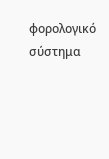φορολογικό σύστημα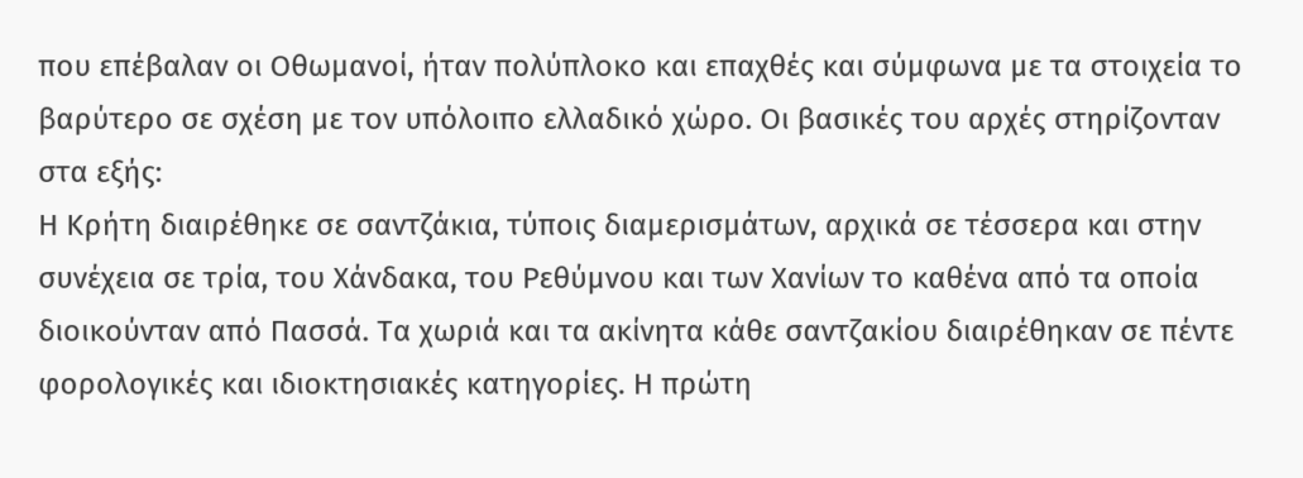που επέβαλαν οι Οθωμανοί, ήταν πολύπλοκο και επαχθές και σύμφωνα με τα στοιχεία το βαρύτερο σε σχέση με τον υπόλοιπο ελλαδικό χώρο. Οι βασικές του αρχές στηρίζονταν στα εξής:
Η Κρήτη διαιρέθηκε σε σαντζάκια, τύποις διαμερισμάτων, αρχικά σε τέσσερα και στην συνέχεια σε τρία, του Χάνδακα, του Ρεθύμνου και των Χανίων το καθένα από τα οποία διοικούνταν από Πασσά. Τα χωριά και τα ακίνητα κάθε σαντζακίου διαιρέθηκαν σε πέντε φορολογικές και ιδιοκτησιακές κατηγορίες. Η πρώτη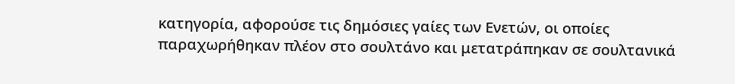κατηγορία, αφορούσε τις δημόσιες γαίες των Ενετών, οι οποίες παραχωρήθηκαν πλέον στο σουλτάνο και μετατράπηκαν σε σουλτανικά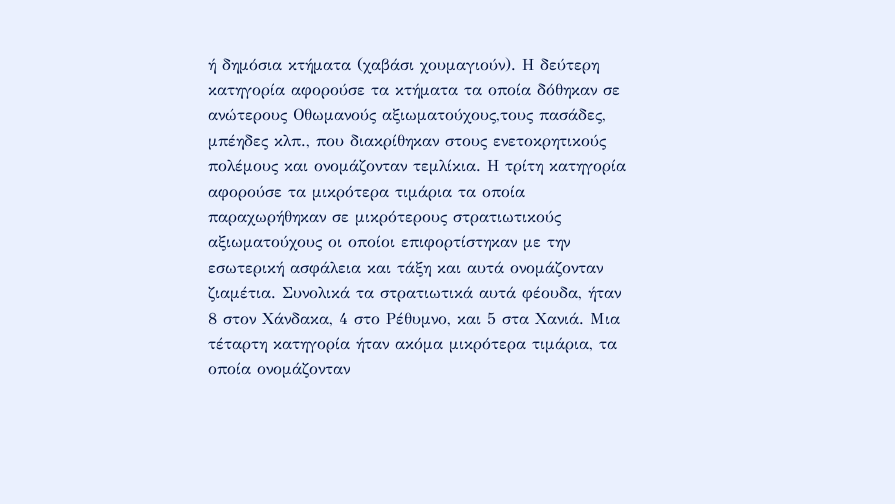ή δημόσια κτήματα (χαβάσι χουμαγιούν). Η δεύτερη κατηγορία αφορούσε τα κτήματα τα οποία δόθηκαν σε ανώτερους Οθωμανούς αξιωματούχους,τους πασάδες, μπέηδες κλπ., που διακρίθηκαν στους ενετοκρητικούς πολέμους και ονομάζονταν τεμλίκια. Η τρίτη κατηγορία αφορούσε τα μικρότερα τιμάρια τα οποία παραχωρήθηκαν σε μικρότερους στρατιωτικούς αξιωματούχους οι οποίοι επιφορτίστηκαν με την εσωτερική ασφάλεια και τάξη και αυτά ονομάζονταν ζιαμέτια. Συνολικά τα στρατιωτικά αυτά φέουδα, ήταν 8 στον Χάνδακα, 4 στο Ρέθυμνο, και 5 στα Χανιά. Μια τέταρτη κατηγορία ήταν ακόμα μικρότερα τιμάρια, τα οποία ονομάζονταν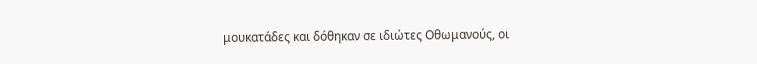μουκατάδες και δόθηκαν σε ιδιώτες Οθωμανούς, οι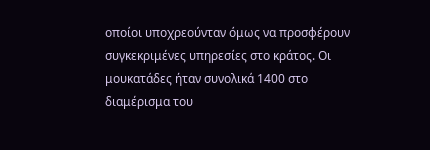οποίοι υποχρεούνταν όμως να προσφέρουν συγκεκριμένες υπηρεσίες στο κράτος. Οι μουκατάδες ήταν συνολικά 1400 στο διαμέρισμα του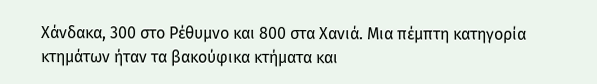Χάνδακα, 300 στο Ρέθυμνο και 800 στα Χανιά. Μια πέμπτη κατηγορία κτημάτων ήταν τα βακούφικα κτήματα και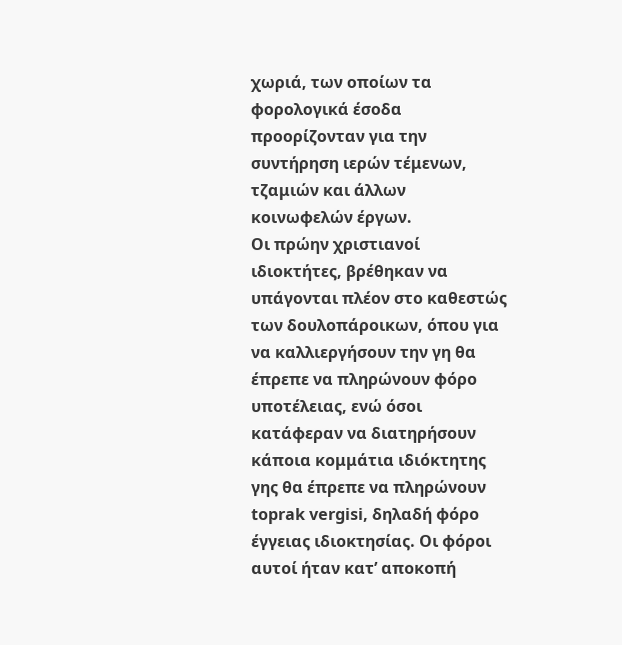χωριά, των οποίων τα φορολογικά έσοδα προορίζονταν για την συντήρηση ιερών τέμενων, τζαμιών και άλλων κοινωφελών έργων.
Οι πρώην χριστιανοί ιδιοκτήτες, βρέθηκαν να υπάγονται πλέον στο καθεστώς των δουλοπάροικων, όπου για να καλλιεργήσουν την γη θα έπρεπε να πληρώνουν φόρο υποτέλειας, ενώ όσοι κατάφεραν να διατηρήσουν κάποια κομμάτια ιδιόκτητης γης θα έπρεπε να πληρώνουν toprak vergisi, δηλαδή φόρο έγγειας ιδιοκτησίας. Οι φόροι αυτοί ήταν κατ’ αποκοπή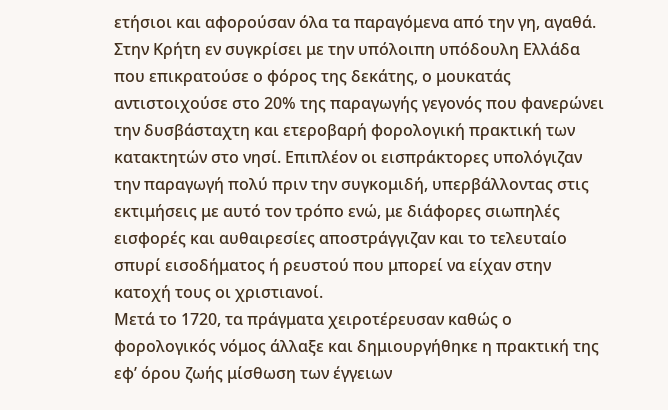ετήσιοι και αφορούσαν όλα τα παραγόμενα από την γη, αγαθά.
Στην Κρήτη εν συγκρίσει με την υπόλοιπη υπόδουλη Ελλάδα που επικρατούσε ο φόρος της δεκάτης, ο μουκατάς αντιστοιχούσε στο 20% της παραγωγής γεγονός που φανερώνει την δυσβάσταχτη και ετεροβαρή φορολογική πρακτική των κατακτητών στο νησί. Επιπλέον οι εισπράκτορες υπολόγιζαν την παραγωγή πολύ πριν την συγκομιδή, υπερβάλλοντας στις εκτιμήσεις με αυτό τον τρόπο ενώ, με διάφορες σιωπηλές εισφορές και αυθαιρεσίες αποστράγγιζαν και το τελευταίο σπυρί εισοδήματος ή ρευστού που μπορεί να είχαν στην κατοχή τους οι χριστιανοί.
Μετά το 1720, τα πράγματα χειροτέρευσαν καθώς ο φορολογικός νόμος άλλαξε και δημιουργήθηκε η πρακτική της εφ’ όρου ζωής μίσθωση των έγγειων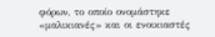φόρων, το οποίο ονομάστηκε «μαλικιανές» και οι ενοικιαστές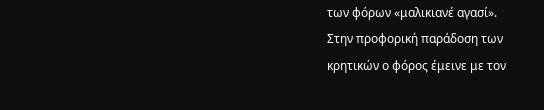των φόρων «μαλικιανέ αγασί».
Στην προφορική παράδοση των κρητικών ο φόρος έμεινε με τον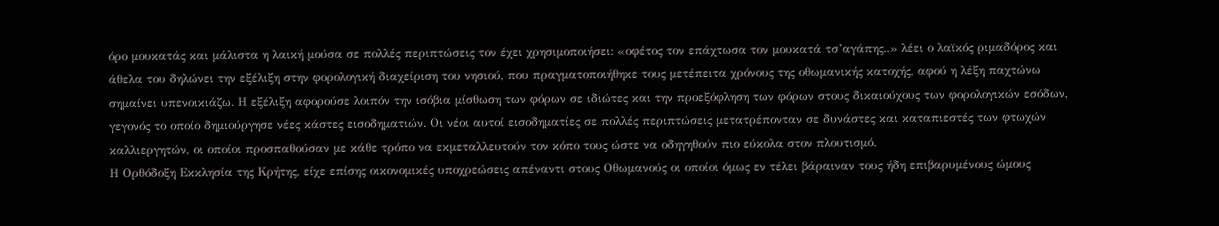όρο μουκατάς και μάλιστα η λαική μούσα σε πολλές περιπτώσεις τον έχει χρησιμοποιήσει: «οφέτος τον επάχτωσα τον μουκατά τσ’αγάπης..» λέει ο λαϊκός ριμαδόρος και άθελα του δηλώνει την εξέλιξη στην φορολογική διαχείριση του νησιού, που πραγματοποιήθηκε τους μετέπειτα χρόνους της οθωμανικής κατοχής, αφού η λέξη παχτώνω σημαίνει υπενοικιάζω. Η εξέλιξη αφορούσε λοιπόν την ισόβια μίσθωση των φόρων σε ιδιώτες και την προεξόφληση των φόρων στους δικαιούχους των φορολογικών εσόδων, γεγονός το οποίο δημιούργησε νέες κάστες εισοδηματιών. Οι νέοι αυτοί εισοδηματίες σε πολλές περιπτώσεις μετατρέπονταν σε δυνάστες και καταπιεστές των φτωχών καλλιεργητών, οι οποίοι προσπαθούσαν με κάθε τρόπο να εκμεταλλευτούν τον κόπο τους ώστε να οδηγηθούν πιο εύκολα στον πλουτισμό.
Η Ορθόδοξη Εκκλησία της Κρήτης, είχε επίσης οικονομικές υποχρεώσεις απέναντι στους Οθωμανούς οι οποίοι όμως εν τέλει βάραιναν τους ήδη επιβαρυμένους ώμους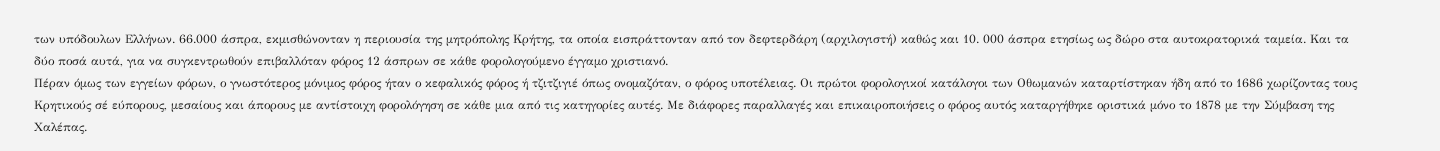των υπόδουλων Ελλήνων. 66.000 άσπρα, εκμισθώνονταν η περιουσία της μητρόπολης Κρήτης, τα οποία εισπράττονταν από τον δεφτερδάρη (αρχιλογιστή) καθώς και 10. 000 άσπρα ετησίως ως δώρο στα αυτοκρατορικά ταμεία. Και τα δύο ποσά αυτά, για να συγκεντρωθούν επιβαλλόταν φόρος 12 άσπρων σε κάθε φορολογούμενο έγγαμο χριστιανό.
Πέραν όμως των εγγείων φόρων, ο γνωστότερος μόνιμος φόρος ήταν ο κεφαλικός φόρος ή τζιτζιγιέ όπως ονομαζόταν, ο φόρος υποτέλειας. Οι πρώτοι φορολογικοί κατάλογοι των Οθωμανών καταρτίστηκαν ήδη από το 1686 χωρίζοντας τους Κρητικούς σέ εύπορους, μεσαίους και άπορους με αντίστοιχη φορολόγηση σε κάθε μια από τις κατηγορίες αυτές. Με διάφορες παραλλαγές και επικαιροποιήσεις ο φόρος αυτός καταργήθηκε οριστικά μόνο το 1878 με την Σύμβαση της Χαλέπας.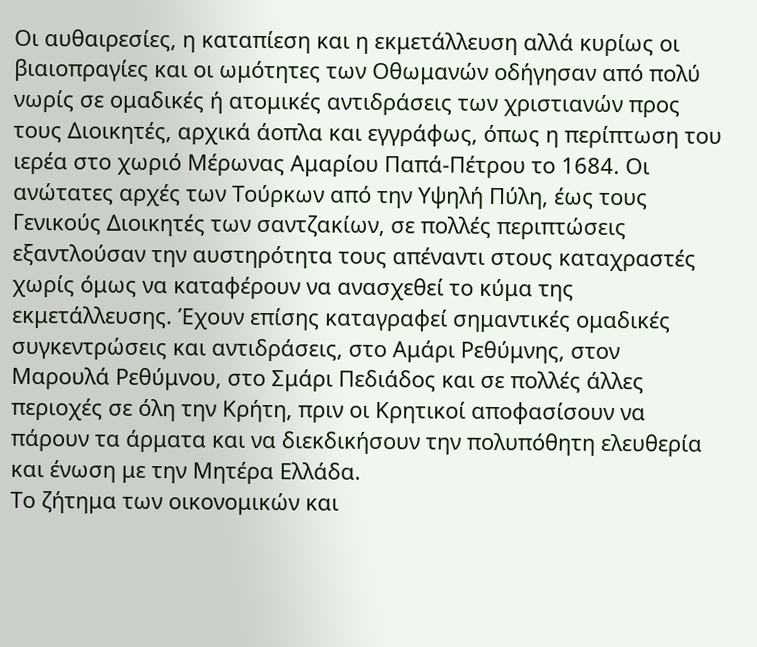Οι αυθαιρεσίες, η καταπίεση και η εκμετάλλευση αλλά κυρίως οι βιαιοπραγίες και οι ωμότητες των Οθωμανών οδήγησαν από πολύ νωρίς σε ομαδικές ή ατομικές αντιδράσεις των χριστιανών προς τους Διοικητές, αρχικά άοπλα και εγγράφως, όπως η περίπτωση του ιερέα στο χωριό Μέρωνας Αμαρίου Παπά-Πέτρου το 1684. Οι ανώτατες αρχές των Τούρκων από την Υψηλή Πύλη, έως τους Γενικούς Διοικητές των σαντζακίων, σε πολλές περιπτώσεις εξαντλούσαν την αυστηρότητα τους απέναντι στους καταχραστές χωρίς όμως να καταφέρουν να ανασχεθεί το κύμα της εκμετάλλευσης. Έχουν επίσης καταγραφεί σημαντικές ομαδικές συγκεντρώσεις και αντιδράσεις, στο Αμάρι Ρεθύμνης, στον Μαρουλά Ρεθύμνου, στο Σμάρι Πεδιάδος και σε πολλές άλλες περιοχές σε όλη την Κρήτη, πριν οι Κρητικοί αποφασίσουν να πάρουν τα άρματα και να διεκδικήσουν την πολυπόθητη ελευθερία και ένωση με την Μητέρα Ελλάδα.
Το ζήτημα των οικονομικών και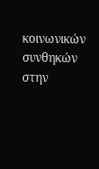κοινωνικών συνθηκών στην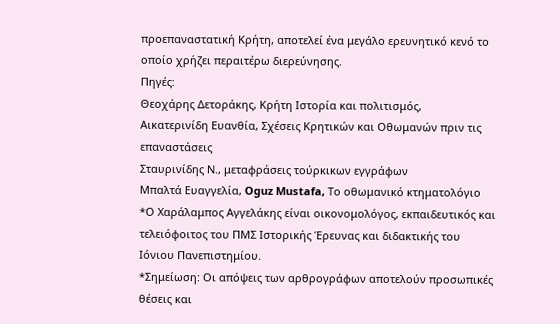προεπαναστατική Κρήτη, αποτελεί ένα μεγάλο ερευνητικό κενό το οποίο χρήζει περαιτέρω διερεύνησης.
Πηγές:
Θεοχάρης Δετοράκης, Κρήτη Ιστορία και πολιτισμός,
Αικατερινίδη Ευανθία, Σχέσεις Κρητικών και Οθωμανών πριν τις επαναστάσεις
Σταυρινίδης Ν., μεταφράσεις τούρκικων εγγράφων
Μπαλτά Ευαγγελία, Oguz Mustafa, Το οθωμανικό κτηματολόγιο
*Ο Χαράλαμπος Αγγελάκης είναι οικονομολόγος, εκπαιδευτικός και τελειόφοιτος του ΠΜΣ Ιστορικής Έρευνας και διδακτικής του Ιόνιου Πανεπιστημίου.
*Σημείωση: Οι απόψεις των αρθρογράφων αποτελούν προσωπικές θέσεις και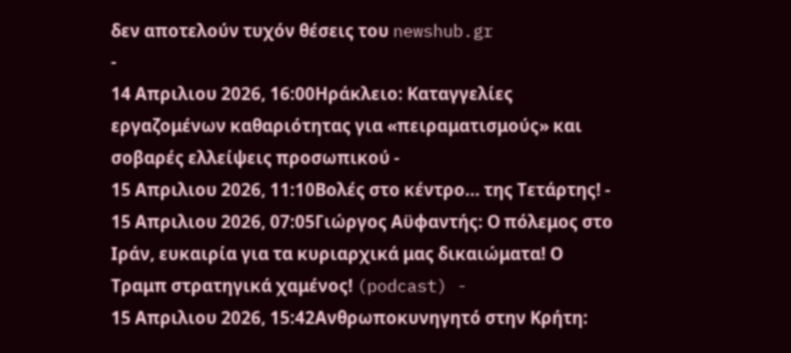δεν αποτελούν τυχόν θέσεις του newshub.gr
-
14 Απριλιου 2026, 16:00Ηράκλειο: Καταγγελίες εργαζομένων καθαριότητας για «πειραματισμούς» και σοβαρές ελλείψεις προσωπικού -
15 Απριλιου 2026, 11:10Βολές στο κέντρο... της Τετάρτης! -
15 Απριλιου 2026, 07:05Γιώργος Αϋφαντής: Ο πόλεμος στο Ιράν, ευκαιρία για τα κυριαρχικά μας δικαιώματα! Ο Τραμπ στρατηγικά χαμένος! (podcast) -
15 Απριλιου 2026, 15:42Ανθρωποκυνηγητό στην Κρήτη: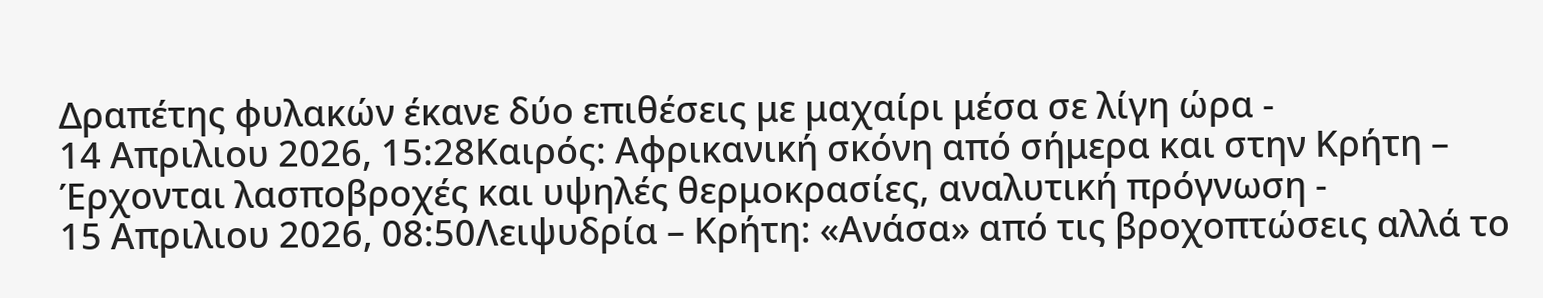Δραπέτης φυλακών έκανε δύο επιθέσεις με μαχαίρι μέσα σε λίγη ώρα -
14 Απριλιου 2026, 15:28Καιρός: Αφρικανική σκόνη από σήμερα και στην Κρήτη – Έρχονται λασποβροχές και υψηλές θερμοκρασίες, αναλυτική πρόγνωση -
15 Απριλιου 2026, 08:50Λειψυδρία – Κρήτη: «Ανάσα» από τις βροχοπτώσεις αλλά το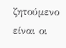ζητούμενο είναι οι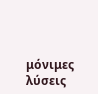μόνιμες λύσεις